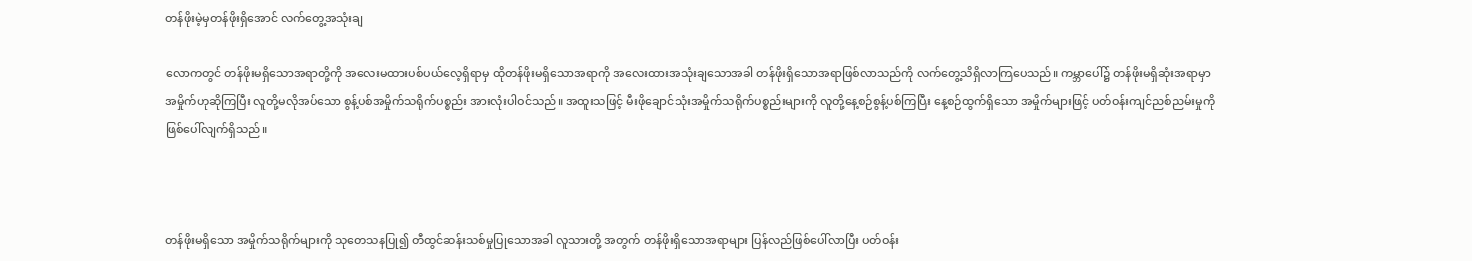တန်ဖိုးမဲ့မှတန်ဖိုးရှိအောင် လက်တွေ့အသုံးချ

လောကတွင် တန်ဖိုးမရှိသောအရာတို့ကို အလေးမထားပစ်ပယ်လေ့ရှိရာမှ ထိုတန်ဖိုးမရှိသောအရာကို အလေးထားအသုံးချသောအခါ တန်ဖိုးရှိသောအရာဖြစ်လာသည်ကို လက်တွေ့သိရှိလာကြပေသည်။ ကမ္ဘာပေါ်၌ တန်ဖိုးမရှိဆုံးအရာမှာ အမှိုက်ဟုဆိုကြပြီး လူတို့မလိုအပ်သော စွန့်ပစ်အမှိုက်သရိုက်ပစ္စည်း အားလုံးပါဝင်သည်။ အထူးသဖြင့် မီးဖိုချောင်သုံးအမှိုက်သရိုက်ပစ္စည်းများကို လူတို့နေ့စဉ်စွန့်ပစ်ကြပြီး နေ့စဉ်ထွက်ရှိသော အမှိုက်များဖြင့် ပတ်ဝန်းကျင်ညစ်ညမ်းမှုကိုဖြစ်ပေါ်လျက်ရှိသည်။



တန်ဖိုးမရှိသော အမှိုက်သရိုက်များကို သုတေသနပြု၍ တီထွင်ဆန်းသစ်မှုပြုသောအခါ လူသားတို့ အတွက် တန်ဖိုးရှိသောအရာများ ပြန်လည်ဖြစ်ပေါ်လာပြီး ပတ်ဝန်း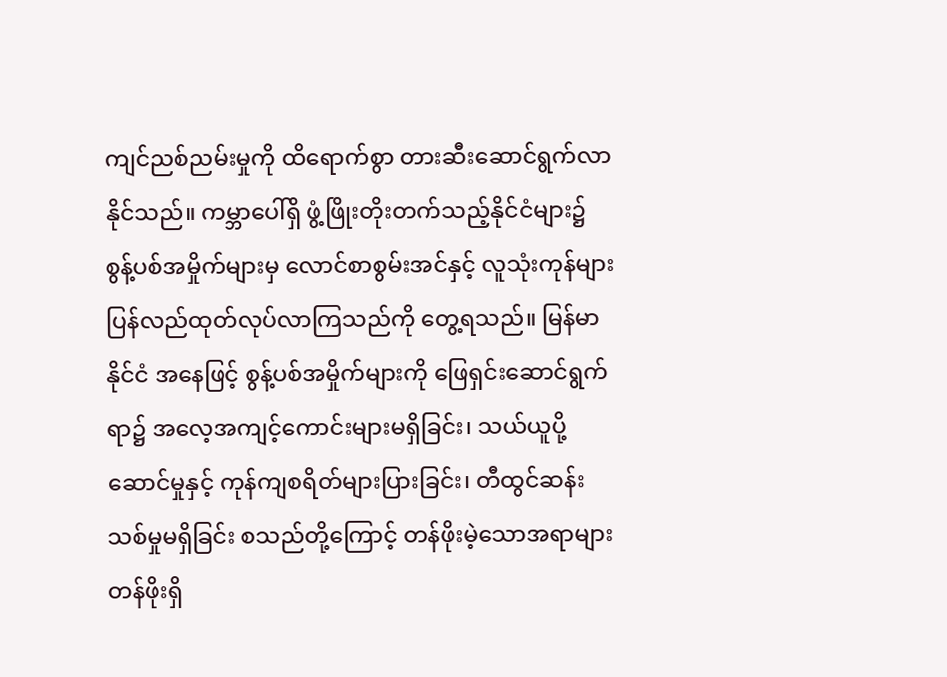ကျင်ညစ်ညမ်းမှုကို ထိရောက်စွာ တားဆီးဆောင်ရွက်လာနိုင်သည်။ ကမ္ဘာပေါ်ရှိ ဖွံ့ဖြိုးတိုးတက်သည့်နိုင်ငံများ၌ စွန့်ပစ်အမှိုက်များမှ လောင်စာစွမ်းအင်နှင့် လူသုံးကုန်များ ပြန်လည်ထုတ်လုပ်လာကြသည်ကို တွေ့ရသည်။ မြန်မာနိုင်ငံ အနေဖြင့် စွန့်ပစ်အမှိုက်များကို ဖြေရှင်းဆောင်ရွက်ရာ၌ အလေ့အကျင့်ကောင်းများမရှိခြင်း၊ သယ်ယူပို့ဆောင်မှုနှင့် ကုန်ကျစရိတ်များပြားခြင်း၊ တီထွင်ဆန်းသစ်မှုမရှိခြင်း စသည်တို့ကြောင့် တန်ဖိုးမဲ့သောအရာများ တန်ဖိုးရှိ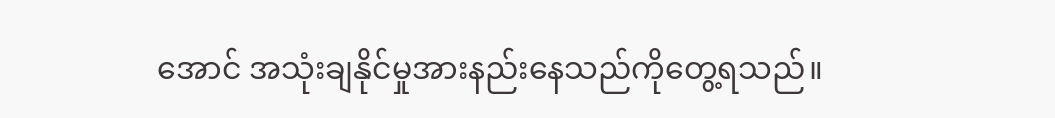အောင် အသုံးချနိုင်မှုအားနည်းနေသည်ကိုတွေ့ရသည်။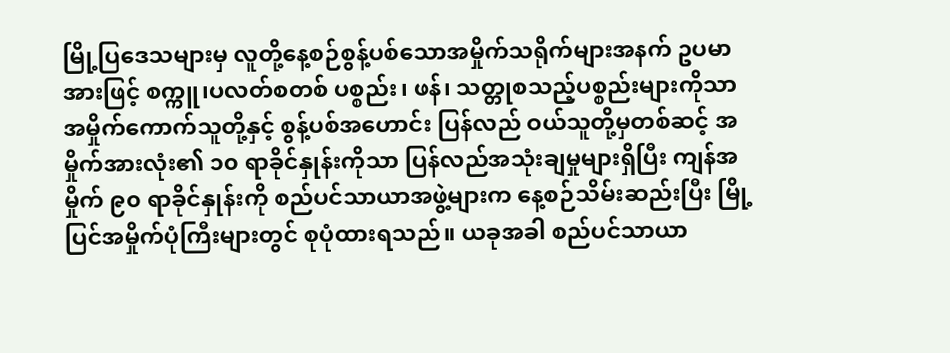မြို့ပြဒေသများမှ လူတို့နေ့စဉ်စွန့်ပစ်သောအမှိုက်သရိုက်များအနက် ဥပမာအားဖြင့် စက္ကူ၊ပလတ်စတစ် ပစ္စည်း၊ ဖန်၊ သတ္တုစသည့်ပစ္စည်းများကိုသာ အမှိုက်ကောက်သူတို့နှင့် စွန့်ပစ်အဟောင်း ပြန်လည် ဝယ်သူတို့မှတစ်ဆင့် အမှိုက်အားလုံး၏ ၁၀ ရာခိုင်နှုန်းကိုသာ ပြန်လည်အသုံးချမှုများရှိပြီး ကျန်အမှိုက် ၉၀ ရာခိုင်နှုန်းကို စည်ပင်သာယာအဖွဲ့များက နေ့စဉ်သိမ်းဆည်းပြီး မြို့ပြင်အမှိုက်ပုံကြီးများတွင် စုပုံထားရသည်။ ယခုအခါ စည်ပင်သာယာ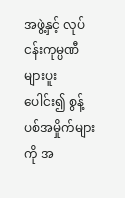အဖွဲ့နှင့် လုပ်ငန်းကုမ္ပဏီများပူးပေါင်း၍ စွန့်ပစ်အမှိုက်များကို အ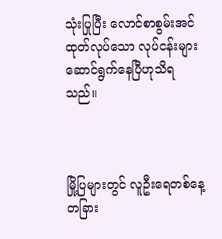သုံးပြုပြီး လောင်စာစွမ်းအင်ထုတ်လုပ်သော လုပ်ငန်းများ ဆောင်ရွက်နေပြီဟုသိရသည်။



မြို့ပြများတွင် လူဦးရေတစ်နေ့တခြား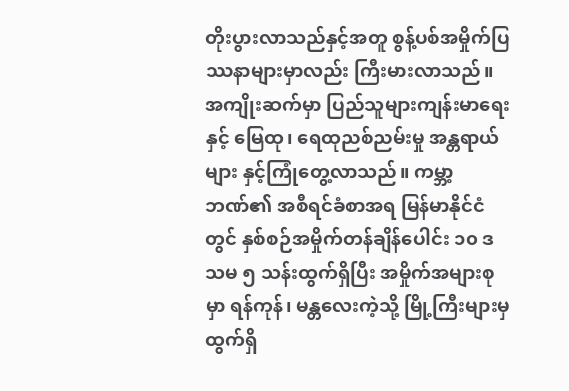တိုးပွားလာသည်နှင့်အတူ စွန့်ပစ်အမှိုက်ပြဿနာများမှာလည်း ကြီးမားလာသည်။ အကျိုးဆက်မှာ ပြည်သူများကျန်းမာရေးနှင့် မြေထု၊ ရေထုညစ်ညမ်းမှု အန္တရာယ်များ နှင့်ကြုံတွေ့လာသည်။ ကမ္ဘာ့ဘဏ်၏ အစီရင်ခံစာအရ မြန်မာနိုင်ငံတွင် နှစ်စဉ်အမှိုက်တန်ချိန်ပေါင်း ၁၀ ဒသမ ၅ သန်းထွက်ရှိပြီး အမှိုက်အများစုမှာ ရန်ကုန်၊ မန္တလေးကဲ့သို့ မြို့ကြီးများမှ ထွက်ရှိ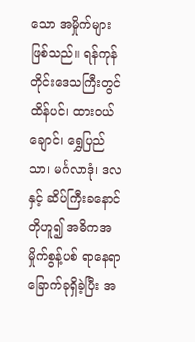သော အမှိုက်များဖြစ်သည်။ ရန်ကုန်တိုင်းဒေသကြီးတွင် ထိန်ပင်၊ ထားဝယ်ချောင်၊ ရွှေပြည်သာ၊ မင်္ဂလာဒုံ၊ ဒလနှင့် ဆိပ်ကြီးခနောင်တိုဟူ၍ အဓိကအမှိုက်စွန့်ပစ် ရာနေရာခြောက်ခုရှိခဲ့ပြီး အ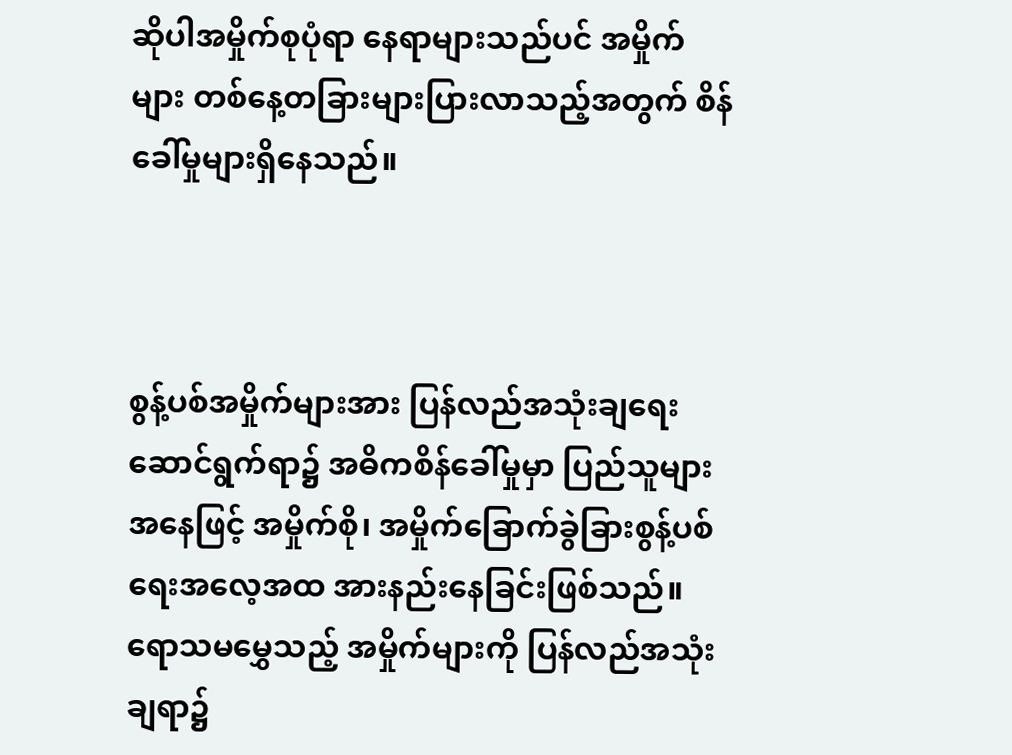ဆိုပါအမှိုက်စုပုံရာ နေရာများသည်ပင် အမှိုက်များ တစ်နေ့တခြားများပြားလာသည့်အတွက် စိန်ခေါ်မှုများရှိနေသည်။



စွန့်ပစ်အမှိုက်များအား ပြန်လည်အသုံးချရေးဆောင်ရွက်ရာ၌ အဓိကစိန်ခေါ်မှုမှာ ပြည်သူများအနေဖြင့် အမှိုက်စို၊ အမှိုက်ခြောက်ခွဲခြားစွန့်ပစ်ရေးအလေ့အထ အားနည်းနေခြင်းဖြစ်သည်။ ရောသမမွှေသည့် အမှိုက်များကို ပြန်လည်အသုံးချရာ၌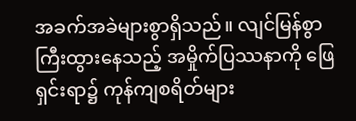အခက်အခဲများစွာရှိသည်။ လျင်မြန်စွာကြီးထွားနေသည့် အမှိုက်ပြဿနာကို ဖြေရှင်းရာ၌ ကုန်ကျစရိတ်များ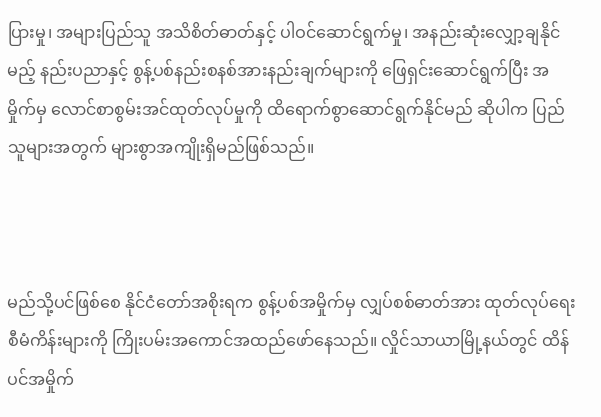ပြားမှု၊ အများပြည်သူ အသိစိတ်ဓာတ်နှင့် ပါဝင်ဆောင်ရွက်မှု၊ အနည်းဆုံးလျှော့ချနိုင်မည့် နည်းပညာနှင့် စွန့်ပစ်နည်းစနစ်အားနည်းချက်များကို ဖြေရှင်းဆောင်ရွက်ပြီး အမှိုက်မှ လောင်စာစွမ်းအင်ထုတ်လုပ်မှုကို ထိရောက်စွာဆောင်ရွက်နိုင်မည် ဆိုပါက ပြည်သူများအတွက် များစွာအကျိုးရှိမည်ဖြစ်သည်။



မည်သို့ပင်ဖြစ်စေ နိုင်ငံတော်အစိုးရက စွန့်ပစ်အမှိုက်မှ လျှပ်စစ်ဓာတ်အား ထုတ်လုပ်ရေးစီမံကိန်းများကို ကြိုးပမ်းအကောင်အထည်ဖော်နေသည်။ လှိုင်သာယာမြို့နယ်တွင် ထိန်ပင်အမှိုက်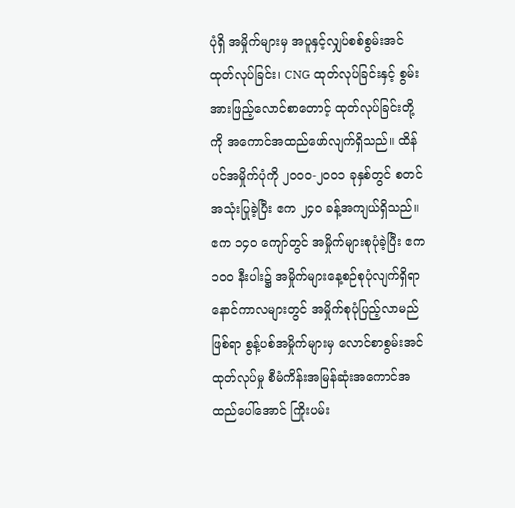ပုံရှိ အမှိုက်များမှ အပူနှင့်လျှပ်စစ်စွမ်းအင်ထုတ်လုပ်ခြင်း၊ CNG ထုတ်လုပ်ခြင်းနှင့် စွမ်းအားဖြည့်လောင်စာတောင့် ထုတ်လုပ်ခြင်းတို့ကို အကောင်အထည်ဖော်လျက်ရှိသည်။ ထိန်ပင်အမှိုက်ပုံကို ၂၀၀၀-၂၀၀၁ ခုနှစ်တွင် စတင်အသုံးပြုခဲ့ပြီး ဧက ၂၄၀ ခန့်အကျယ်ရှိသည်။ ဧက ၁၄၀ ကျော်တွင် အမှိုက်များစုပုံခဲ့ပြီး ဧက ၁၀၀ နီးပါး၌ အမှိုက်များနေ့စဉ်စုပုံလျက်ရှိရာ နောင်ကာလများတွင် အမှိုက်စုပုံပြည့်လာမည်ဖြစ်ရာ စွန့်ပစ်အမှိုက်များမှ လောင်စာစွမ်းအင်ထုတ်လုပ်မှု စီမံကိန်းအမြန်ဆုံးအကောင်အထည်ပေါ်အောင် ကြိုးပမ်း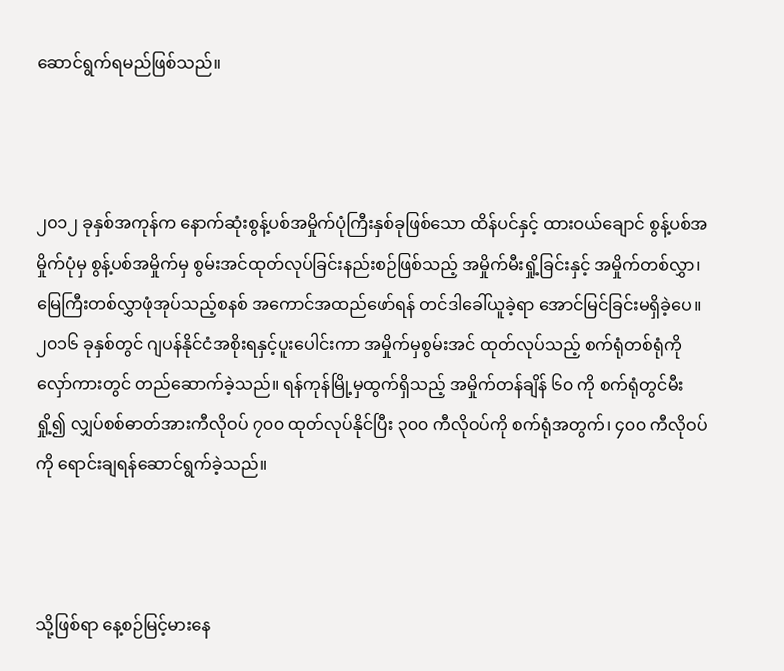ဆောင်ရွက်ရမည်ဖြစ်သည်။



၂၀၁၂ ခုနှစ်အကုန်က နောက်ဆုံးစွန့်ပစ်အမှိုက်ပုံကြီးနှစ်ခုဖြစ်သော ထိန်ပင်နှင့် ထားဝယ်ချောင် စွန့်ပစ်အမှိုက်ပုံမှ စွန့်ပစ်အမှိုက်မှ စွမ်းအင်ထုတ်လုပ်ခြင်းနည်းစဉ်ဖြစ်သည့် အမှိုက်မီးရှို့ခြင်းနှင့် အမှိုက်တစ်လွှာ၊ မြေကြီးတစ်လွှာဖုံအုပ်သည့်စနစ် အကောင်အထည်ဖော်ရန် တင်ဒါခေါ်ယူခဲ့ရာ အောင်မြင်ခြင်းမရှိခဲ့ပေ။ ၂၀၁၆ ခုနှစ်တွင် ဂျပန်နိုင်ငံအစိုးရနှင့်ပူးပေါင်းကာ အမှိုက်မှစွမ်းအင် ထုတ်လုပ်သည့် စက်ရုံတစ်ရုံကို လှော်ကားတွင် တည်ဆောက်ခဲ့သည်။ ရန်ကုန်မြို့မှထွက်ရှိသည့် အမှိုက်တန်ချိန် ၆၀ ကို စက်ရုံတွင်မီးရှို့၍ လျှပ်စစ်ဓာတ်အားကီလိုဝပ် ၇၀၀ ထုတ်လုပ်နိုင်ပြီး ၃၀၀ ကီလိုဝပ်ကို စက်ရုံအတွက်၊ ၄၀၀ ကီလိုဝပ်ကို ရောင်းချရန်ဆောင်ရွက်ခဲ့သည်။



သို့ဖြစ်ရာ နေ့စဉ်မြင့်မားနေ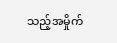သည့်အမှိုက်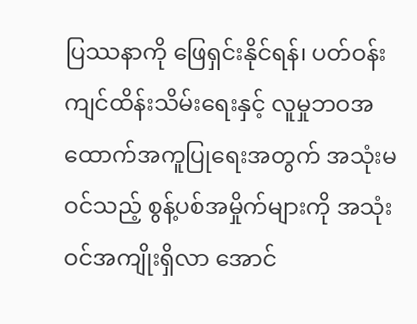ပြဿနာကို ဖြေရှင်းနိုင်ရန်၊ ပတ်ဝန်းကျင်ထိန်းသိမ်းရေးနှင့် လူမှုဘဝအထောက်အကူပြုရေးအတွက် အသုံးမဝင်သည့် စွန့်ပစ်အမှိုက်များကို အသုံးဝင်အကျိုးရှိလာ အောင်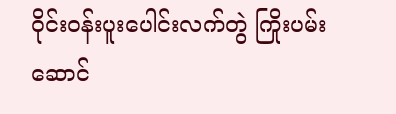ဝိုင်းဝန်းပူးပေါင်းလက်တွဲ ကြိုးပမ်းဆောင်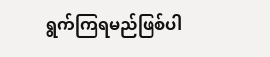ရွက်ကြရမည်ဖြစ်ပါ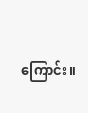ကြောင်း။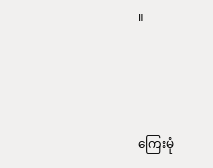။



ကြေးမုံ